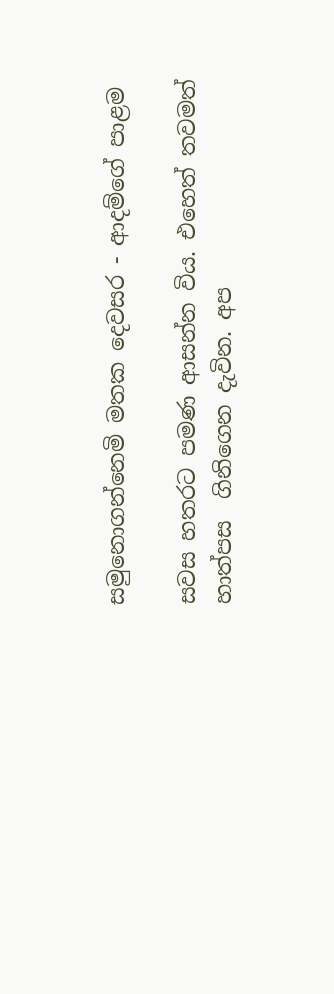සමුනොගන්නෙමි මතක දෙවසර - ආදම්ගේ පාළම

සවස හතරට පමණ ආසන්න විය. එහෙත් තවමත් හාත්පස  ගිනිගෙන දැවින. අප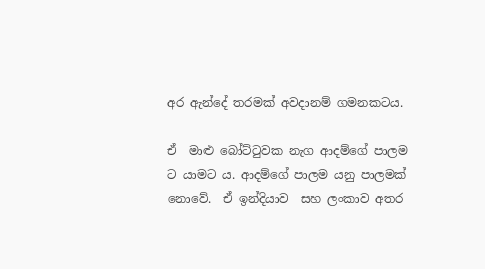අර ඇන්දේ තරමක් අවදානම් ගමනකටය.

ඒ  මාළු බෝට්ටුවක නැග ආදම්ගේ පාලම ට යාමට ය. ආදම්ගේ පාලම යනු පාලමක් නොවේ.  ඒ ඉන්දියාව  සහ ලංකාව අතර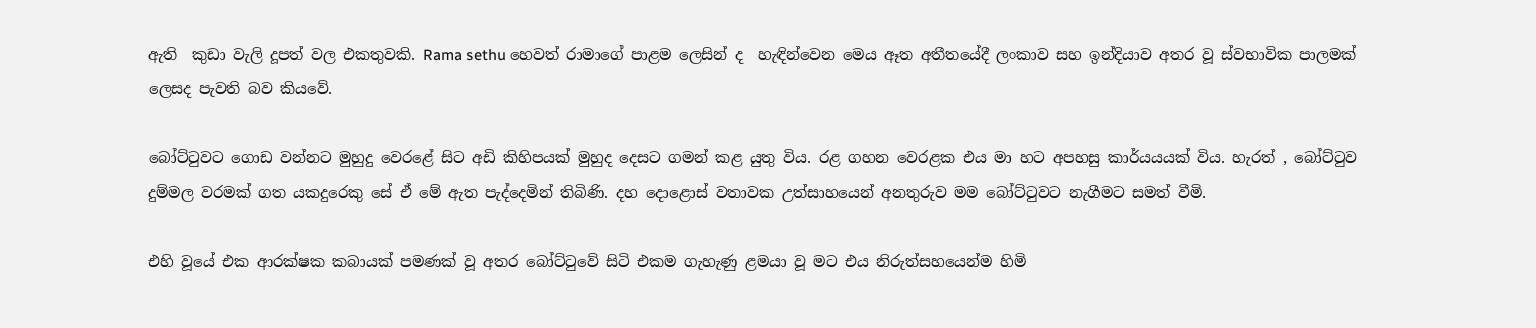ඇති  කුඩා වැලි දූපත් වල එකතුවකි. Rama sethu හෙවත් රාමාගේ පාළම ලෙසින් ද  හැඳින්වෙන මෙය ඈත අතීතයේදී ලංකාව සහ ඉන්දියාව අතර වූ ස්වභාවික පාලමක් ලෙසද පැවති බව කියවේ.

බෝට්ටුවට ගොඩ වන්නට මුහුදු වෙරළේ සිට අඩි කිහිපයක් මුහුද දෙසට ගමන් කළ යුතු විය. රළ ගහන වෙරළක එය මා හට අපහසු කාර්යයයක් විය. හැරත් , බෝට්ටුව දුම්මල වරමක් ගත යකදුරෙකු සේ ඒ මේ ඇත පැද්දෙමින් තිබිණි. දහ දොළොස් වතාවක උත්සාහයෙන් අනතුරුව මම බෝට්ටුවට නැගීමට සමත් වීමි.

එහි වූයේ එක ආරක්ෂක කබායක් පමණක් වූ අතර බෝට්ටුවේ සිටි එකම ගැහැණු ළමයා වූ මට එය නිරුත්සහයෙන්ම හිමි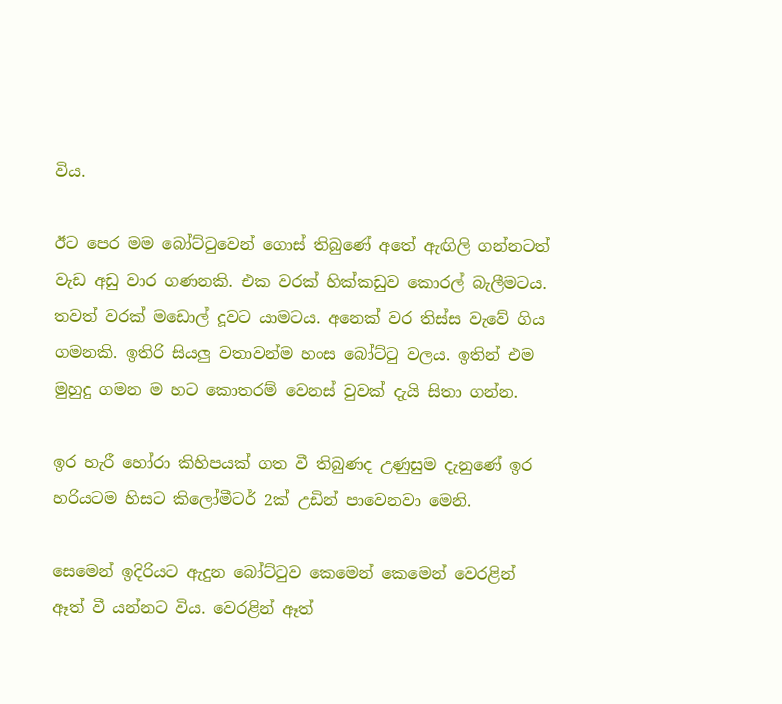විය.

ඊට පෙර මම බෝට්ටුවෙන් ගොස් තිබුණේ අතේ ඇඟිලි ගන්නටත් වැඩ අඩු වාර ගණනකි. එක වරක් හික්කඩුව කොරල් බැලීමටය. තවත් වරක් මඩොල් දූවට යාමටය. අනෙක් වර තිස්ස වැවේ ගිය ගමනකි. ඉතිරි සියලු වතාවන්ම හංස බෝට්ටු වලය. ඉතින් එම මුහුදු ගමන ම හට කොතරම් වෙනස් වුවක් දැයි සිතා ගන්න.

ඉර හැරී හෝරා කිහිපයක් ගත වී තිබුණද උණුසුම දැනුණේ ඉර හරියටම හිසට කිලෝමීටර් 2ක් උඩින් පාවෙනවා මෙනි.

සෙමෙන් ඉදිරියට ඇදුන බෝට්ටුව කෙමෙන් කෙමෙන් වෙරළින් ඈත් වී යන්නට විය. වෙරළින් ඈත්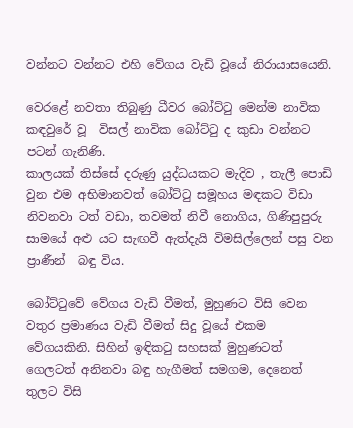වන්නට වන්නට එහි වේගය වැඩි වූයේ නිරායාසයෙනි.

වෙරළේ නවතා තිබුණු ධීවර බෝට්ටු මෙන්ම නාවික කඳවුරේ වූ  විසල් නාවික බෝට්ටු ද කුඩා වන්නට පටන් ගැනිණි.
කාලයක් තිස්සේ දරුණු යුද්ධයකට මැදිව , තැලී පොඩි වුන එම අභිමානවත් බෝට්ටු සමූහය මඳකට විඩා නිවනවා ටත් වඩා, තවමත් නිවී නොගිය, ගිණිපුපුරු සාමයේ අළු යට සැඟවී ඇත්දැයි විමසිල්ලෙන් පසු වන ප්‍රාණීන්  බඳු විය.

බෝට්ටුවේ වේගය වැඩි වීමත්, මුහුණට විසි වෙන වතුර ප්‍රමාණය වැඩි වීමත් සිදු වූයේ එකම වේගයකිනි. සිහින් ඉඳිකටු සහසක් මුහුණටත් ගෙලටත් අනිනවා බඳු හැගීමත් සමගම, දෙනෙත් තුලට විසි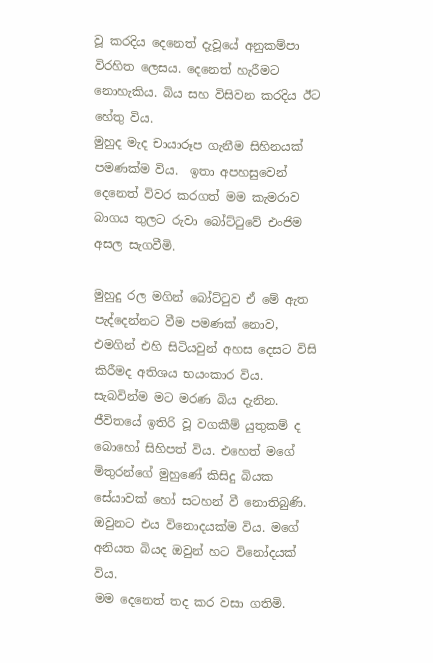වූ කරදිය දෙනෙත් දැවූයේ අනුකම්පා විරහිත ලෙසය. දෙනෙත් හැරීමට නොහැකිය. බිය සහ විසිවන කරදිය ඊට හේතු විය.
මුහුද මැද චායාරූප ගැනීම සිහිනයක් පමණක්ම විය.  ඉතා අපහසුවෙන් දෙනෙත් විවර කරගත් මම කැමරාව බාගය තුලට රුවා බෝට්ටුවේ එංජිම අසල සැගවීමි.

මුහුදු රල මගින් බෝට්ටුව ඒ මේ ඇත පැද්දෙන්නට වීම පමණක් නොව, එමගින් එහි සිටියවුන් අහස දෙසට විසි කිරීමද අතිශය භයංකාර විය. සැබවින්ම මට මරණ බිය දැනින. ජීවිතයේ ඉතිරි වූ වගකීම් යුතුකම් ද බොහෝ සිහිපත් විය. එහෙත් මගේ මිතුරන්ගේ මුහුණේ කිසිදු බියක සේයාවක් හෝ සටහන් වී නොතිබුණි. ඔවුනට එය විනොදයක්ම විය. මගේ අනියත බියද ඔවුන් හට විනෝදයක් විය.
මම දෙනෙත් තද කර වසා ගතිමි.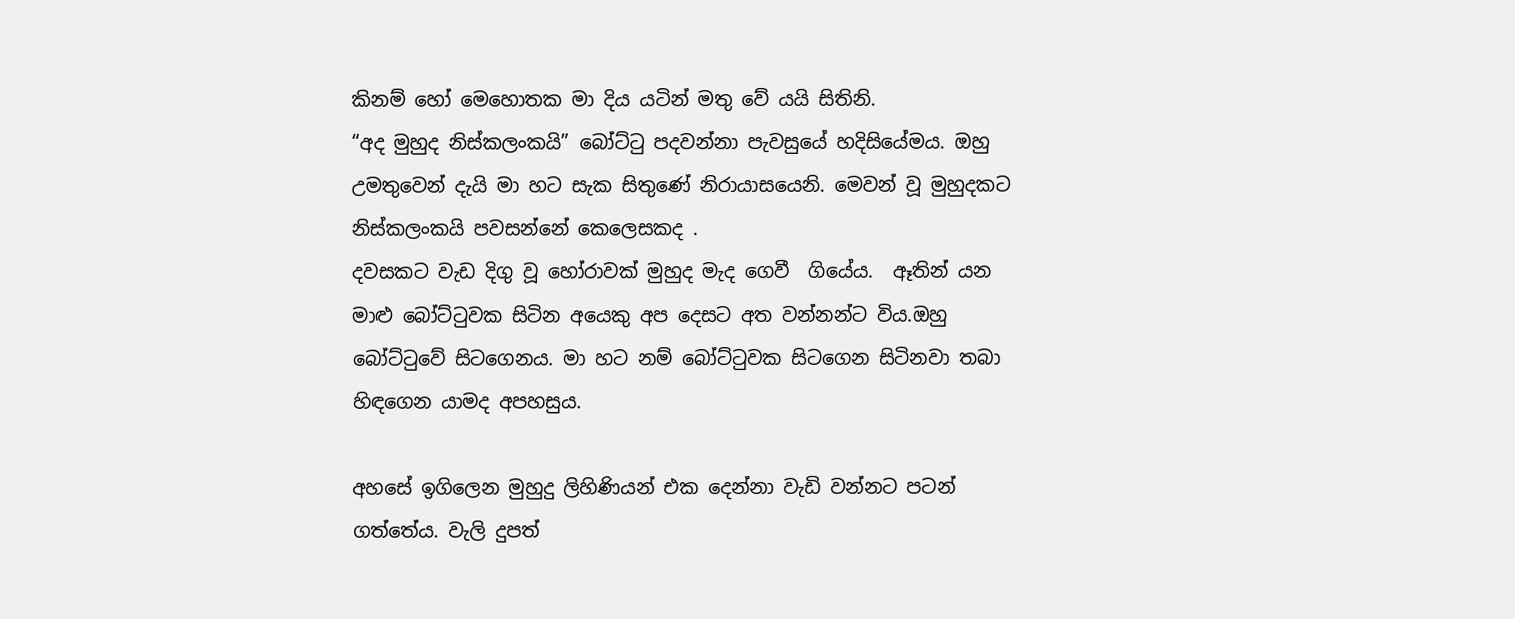කිනම් හෝ මෙහොතක මා දිය යටින් මතු වේ යයි සිතිනි.
“අද මුහුද නිස්කලංකයි” බෝට්ටු පදවන්නා පැවසුයේ හදිසියේමය. ඔහු උමතුවෙන් දැයි මා හට සැක සිතුණේ නිරායාසයෙනි. මෙවන් වූ මුහුදකට නිස්කලංකයි පවසන්නේ කෙලෙසකද .
දවසකට වැඩ දිගු වූ හෝරාවක් මුහුද මැද ගෙවී  ගියේය.  ඈතින් යන මාළු බෝට්ටුවක සිටින අයෙකු අප දෙසට අත වන්නන්ට විය.ඔහු බෝට්ටුවේ සිටගෙනය. මා හට නම් බෝට්ටුවක සිටගෙන සිටිනවා තබා හිඳගෙන යාමද අපහසුය.

අහසේ ඉගිලෙන මුහුදු ලිහිණියන් එක දෙන්නා වැඩි වන්නට පටන් ගත්තේය. වැලි දුපත්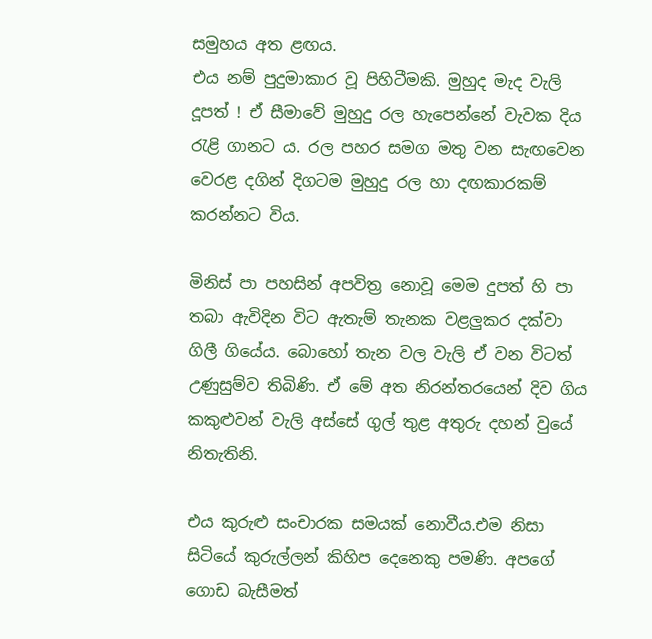සමුහය අත ළඟය.
එය නම් පුදුමාකාර වූ පිහිටීමකි. මුහුද මැද වැලි දූපත් ! ඒ සීමාවේ මුහුදු රල හැපෙන්නේ වැවක දිය රැළි ගානට ය. රල පහර සමග මතු වන සැඟවෙන වෙරළ දගින් දිගටම මුහුදු රල හා දඟකාරකම් කරන්නට විය.

මිනිස් පා පහසින් අපවිත්‍ර නොවූ මෙම දුපත් හි පා තබා ඇවිදින විට ඇතැම් තැනක වළලුකර දක්වා ගිලී ගියේය. බොහෝ තැන වල වැලි ඒ වන විටත් උණුසුම්ව තිබිණි. ඒ මේ අත නිරන්තරයෙන් දිව ගිය කකුළුවන් වැලි අස්සේ ගුල් තුළ අතුරු දහන් වුයේ නිතැතිනි.

එය කුරුළු සංචාරක සමයක් නොවීය.එම නිසා සිටියේ කුරුල්ලන් කිහිප දෙනෙකු පමණි. අපගේ ගොඩ බැසීමත්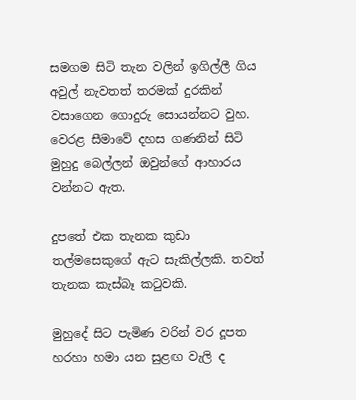සමගම සිටි තැන වලින් ඉගිල්ලී ගිය අවුල් නැවතත් තරමක් දුරකින් වසාගෙන ගොදුරු සොයන්නට වුහ. වෙරළ සීමාවේ දහස ගණනින් සිටි මුහුදු බෙල්ලන් ඔවුන්ගේ ආහාරය වන්නට ඇත.

දුපතේ එක තැනක කුඩා තල්මසෙකුගේ ඇට සැකිල්ලකි. තවත් තැනක කැස්බෑ කටුවකි.

මුහුදේ සිට පැමිණ වරින් වර දූපත හරහා හමා යන සුළඟ වැලි ද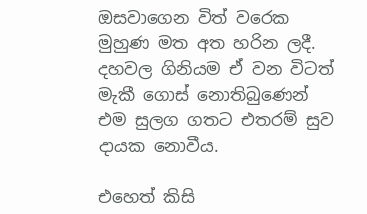ඔසවාගෙන විත් වරෙක මුහුණ මත අත හරින ලදී. දහවල ගිනියම ඒ වන විටත් මැකී ගොස් නොතිබුණෙන් එම සුලග ගතට එතරම් සුව දායක නොවීය.

එහෙත් කිසි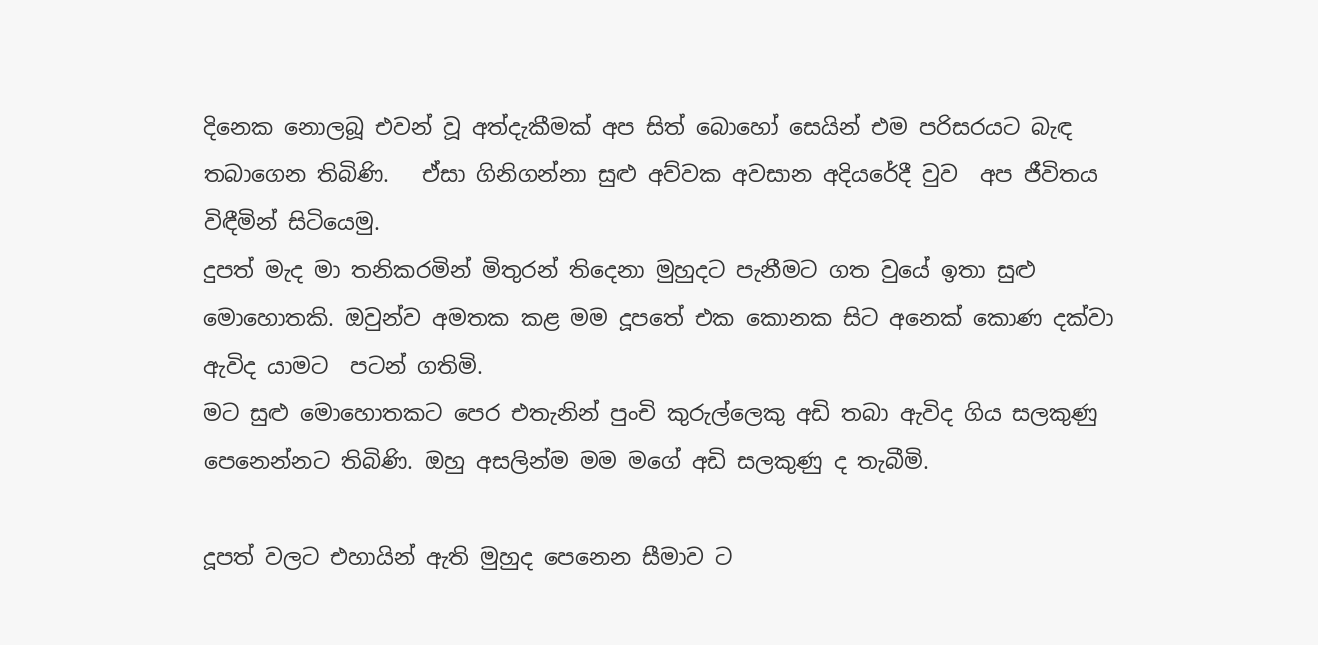දිනෙක නොලබූ එවන් වූ අත්දැකීමක් අප සිත් බොහෝ සෙයින් එම පරිසරයට බැඳ තබාගෙන තිබිණි.   ඒසා ගිනිගන්නා සුළු අව්වක අවසාන අදියරේදී වුව  අප ජීවිතය විඳීමින් සිටියෙමු.
දුපත් මැද මා තනිකරමින් මිතුරන් තිදෙනා මුහුදට පැනීමට ගත වුයේ ඉතා සුළු මොහොතකි. ඔවුන්ව අමතක කළ මම දූපතේ එක කොනක සිට අනෙක් කොණ දක්වා ඇවිද යාමට  පටන් ගතිමි.
මට සුළු මොහොතකට පෙර එතැනින් පුංචි කුරුල්ලෙකු අඩි තබා ඇවිද ගිය සලකුණු පෙනෙන්නට තිබිණි. ඔහු අසලින්ම මම මගේ අඩි සලකුණු ද තැබීමි.

දූපත් වලට එහායින් ඇති මුහුද පෙනෙන සීමාව ට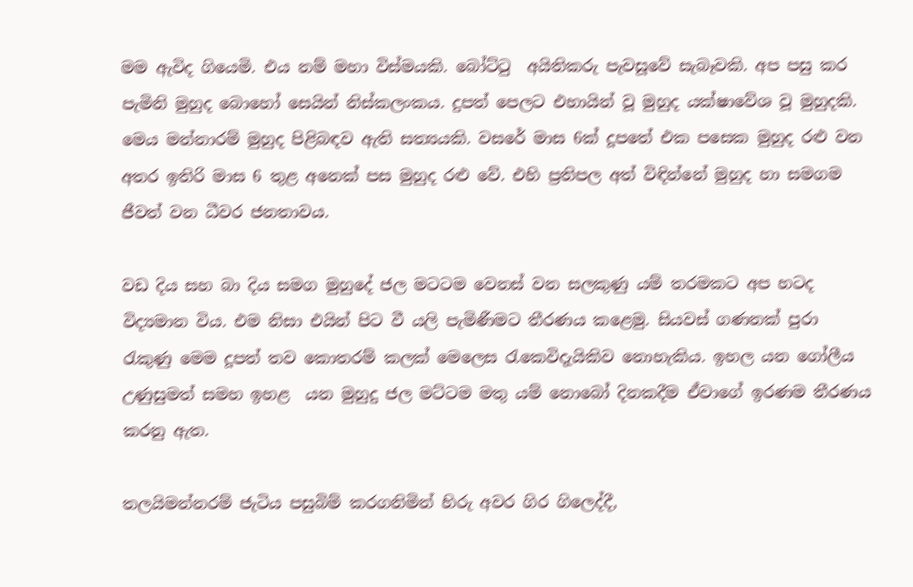මම ඇවිද ගියෙමි. එය නම් මහා විස්මයකි. බෝට්ටු  අයිතිකරු පැවසූවේ සැබෑවකි. අප පසු කර පැමිනි මුහුද බොහෝ සෙයින් නිස්කලංකය. දුපත් පෙලට එහායින් වූ මුහුද යක්ෂාවේශ වූ මුහුදකි.  මෙය මන්නාරම් මුහුද පිළිබඳව ඇති සත්‍යයකි. වසරේ මාස 6ක් දූපතේ එක පසෙක මුහුද රළු වන අතර ඉතිරි මාස 6 තුළ අනෙක් පස මුහුද රළු වේ. එහි ප්‍රතිපල අත් විඳින්නේ මුහුද හා සමගම ජීවත් වන ධීවර ජනතාවය.

වඩ දිය සහ බා දිය සමග මුහුදේ ජල මටටම වෙනස් වන සලකුණු යම් තරමකට අප හටද විද්‍යමාන විය. එම නිසා එයින් පිට වී යලි පැමිණීමට තීරණය කළෙමු. සියවස් ගණනක් පුරා රැකුණු මෙම දූපත් තව කොතරම් කලක් මෙලෙස රැකෙවිදැයිකිව නොහැකිය. ඉහල යන ගෝලීය උණුසුමත් සමහ ඉහළ  යන මුහුදු ජල මට්ටම මතු යම් නොබෝ දිනකදීම ඒවාගේ ඉරණම තීරණය කරනු ඇත.

තලයිමන්නරම් ජැටිය පසුබිම් කරගනිමින් හිරු අවර ගිර ගිලෙද්දී,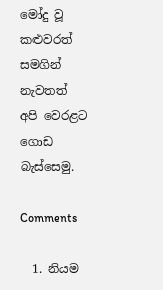මෝදු වූ කළුවරත් සමගින් නැවතත් අපි වෙරළට ගොඩ බැස්සෙමු.

Comments

  1. නියම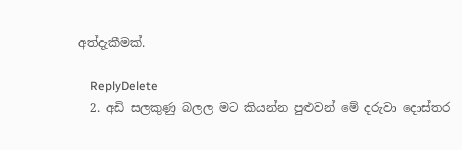අත්දැකීමක්.

    ReplyDelete
  2. අඩි සලකුණු බලල මට කියන්න පුළුවන් මේ දරුවා දොස්තර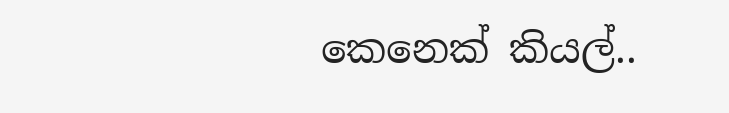කෙනෙක් කියල්..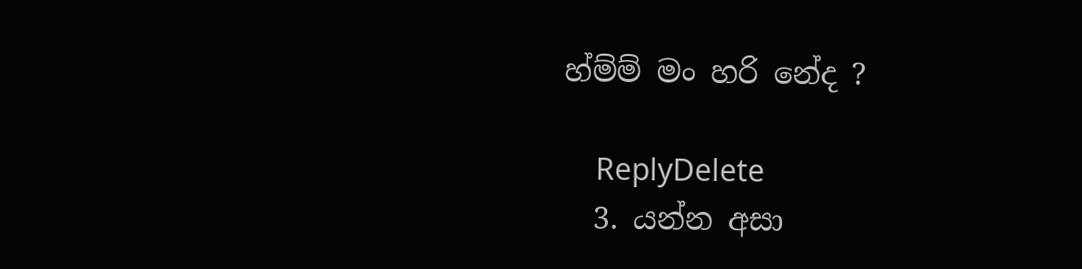හ්ම්ම් මං හරි නේද ?

    ReplyDelete
  3. යන්න අසා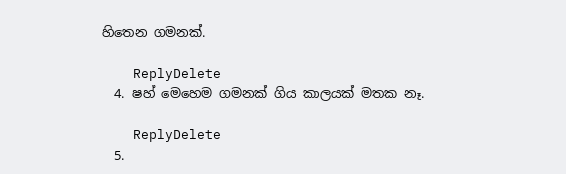හිතෙන ගමනක්.

    ReplyDelete
  4. ෂහ් මෙහෙම ගමනක් ගිය කාලයක් මතක නෑ.

    ReplyDelete
  5.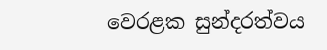වෙරළක සුන්දරත්වය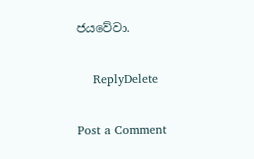ජයවේවා.

    ReplyDelete

Post a Comment